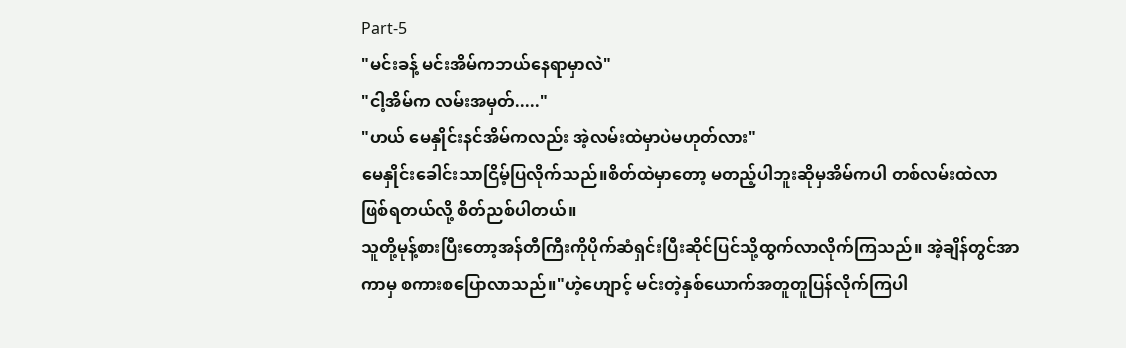Part-5
"မင်းခန့် မင်းအိမ်ကဘယ်နေရာမှာလဲ"
"ငါ့အိမ်က လမ်းအမှတ်....."
"ဟယ် မေနှိုင်းနင်အိမ်ကလည်း အဲ့လမ်းထဲမှာပဲမဟုတ်လား"
မေနှိုင်းခေါင်းသာငြိမ့်ပြလိုက်သည်။စိတ်ထဲမှာတော့ မတည့်ပါဘူးဆိုမှအိမ်ကပါ တစ်လမ်းထဲလာဖြစ်ရတယ်လို့ စိတ်ညစ်ပါတယ်။
သူတို့မုန့်စားပြီးတော့အန်တီကြီးကိုပိုက်ဆံရှင်းပြီးဆိုင်ပြင်သို့ထွက်လာလိုက်ကြသည်။ အဲ့ချိန်တွင်အာကာမှ စကားစပြောလာသည်။"ဟဲ့ဟျောင့် မင်းတဲ့နှစ်ယောက်အတူတူပြန်လိုက်ကြပါ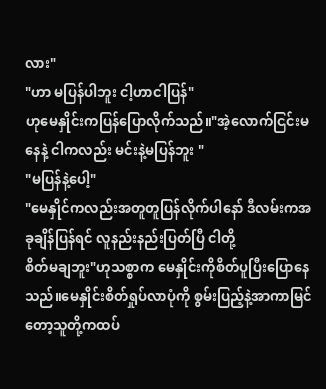လား"
"ဟာ မပြန်ပါဘူး ငါ့ဟာငါပြန်"
ဟုမေနှိုင်းကပြန်ပြောလိုက်သည်။"အဲ့လောက်ငြင်းမနေနဲ့ ငါကလည်း မင်းနဲ့မပြန်ဘူး "
"မပြန်နဲ့ပေါ့"
"မေနှိုင်ကလည်းအတူတူပြန်လိုက်ပါနော် ဒီလမ်းကအခုချိန်ပြန်ရင် လူနည်းနည်းပြတ်ပြီ ငါတို့
စိတ်မချဘူး"ဟုသစ္စာက မေနှိုင်းကိုစိတ်ပူပြီးပြောနေသည်။မေနှိုင်းစိတ်ရှုပ်လာပုံကို စွမ်းပြည့်နဲ့အာကာမြင်တော့သူတို့ကထပ်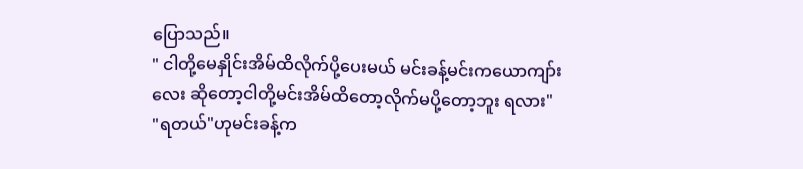ပြောသည်။
" ငါတို့မေနှိုင်းအိမ်ထိလိုက်ပို့ပေးမယ် မင်းခန့်မင်းကယောကျာ်းလေး ဆိုတော့ငါတို့မင်းအိမ်ထိတော့လိုက်မပို့တော့ဘူး ရလား"
"ရတယ်"ဟုမင်းခန့်က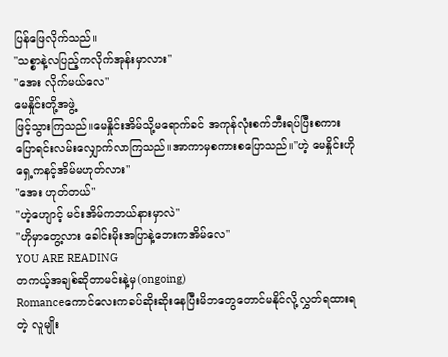ပြန်ဖြေလိုက်သည်။
"သစ္စာနဲ့လပြည့်ကလိုက်အုန်းမှာလား"
"အေး လိုက်မယ်လေ"
မေနှိုင်းတို့အဖွဲ့
ဖြင့်သွားကြသည်။မေနှိုင်းအိမ်သို့မရောက်ခင် အကုန်လုံးစက်ဘီးရပ်ပြီးစကားပြောရင်းလမ်းလျှောက်လာကြသည်။အာကာမှစကားစပြောသည်။"ဟဲ့ မေနှိုင်းဟိုရှေ့ကနင့်အိမ်မဟုတ်လား"
"အေး ဟုတ်တယ်"
"ဟဲ့ဟျောင့် မင်းအိမ်ကဘယ်နားမှာလဲ"
"ဟိုမှာတွေ့လား ခေါင်းမိုးအပြာနဲ့ဘေးကအိမ်လေ"
YOU ARE READING
တကယ့်အချစ်ဆိုတာမင်းနဲ့မှ(ongoing)
Romanceကောင်လေးကခပ်ဆိုးဆိုးနေပြီးမိဘတွေတောင်မနိုင်လို့လွှတ်ရထားရတဲ့ လူမျိုး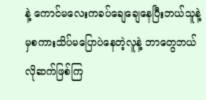နဲ့ ကောင်မလေးကခပ်ချေချေနေပြီးဘယ်သူနဲ့မှစကားသိပ်မပြောပဲနေတဲ့လူနဲ့ ဘာတွေဘယ်လိုဆက်ဖြစ်ကြ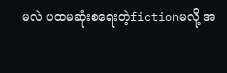မလဲ ပထမဆုံးစရေးတဲ့fictionမလို့ အ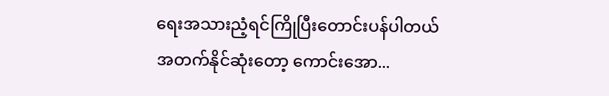ရေးအသားညံ့ရင်ကြိုပြီးတောင်းပန်ပါတယ် အတက်နိုင်ဆုံးတော့ ကောင်းအော...